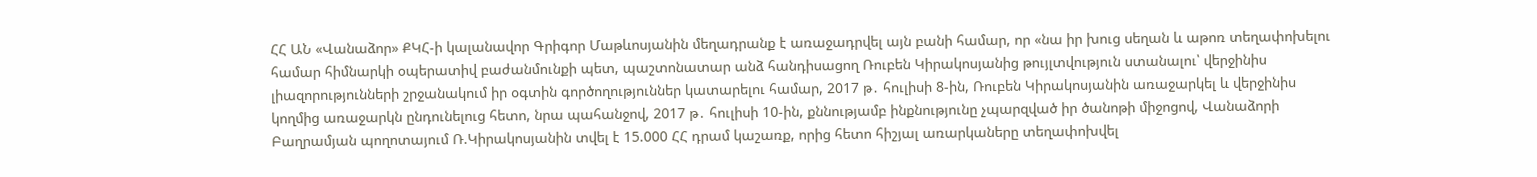ՀՀ ԱՆ «Վանաձոր» ՔԿՀ-ի կալանավոր Գրիգոր Մաթևոսյանին մեղադրանք է առաջադրվել այն բանի համար, որ «նա իր խուց սեղան և աթոռ տեղափոխելու համար հիմնարկի օպերատիվ բաժանմունքի պետ, պաշտոնատար անձ հանդիսացող Ռուբեն Կիրակոսյանից թույլտվություն ստանալու՝ վերջինիս լիազորությունների շրջանակում իր օգտին գործողություններ կատարելու համար, 2017 թ․ հուլիսի 8-ին, Ռուբեն Կիրակոսյանին առաջարկել և վերջինիս կողմից առաջարկն ընդունելուց հետո, նրա պահանջով, 2017 թ․ հուլիսի 10-ին, քննությամբ ինքնությունը չպարզված իր ծանոթի միջոցով, Վանաձորի Բաղրամյան պողոտայում Ռ.Կիրակոսյանին տվել է 15.000 ՀՀ դրամ կաշառք, որից հետո հիշյալ առարկաները տեղափոխվել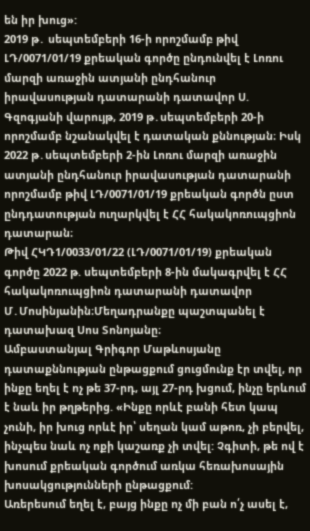են իր խուց»:
2019 թ․ սեպտեմբերի 16-ի որոշմամբ թիվ ԼԴ/0071/01/19 քրեական գործը ընդունվել է Լոռու մարզի առաջին ատյանի ընդհանուր իրավասության դատարանի դատավոր Ս. Գզոգյանի վարույթ, 2019 թ․սեպտեմբերի 20-ի որոշմամբ նշանակվել է դատական քննության։ Իսկ 2022 թ․սեպտեմբերի 2-ին Լոռու մարզի առաջին ատյանի ընդհանուր իրավասության դատարանի որոշմամբ թիվ ԼԴ/0071/01/19 քրեական գործն ըստ ընդդատության ուղարկվել է ՀՀ հակակոռուպցիոն դատարան։
Թիվ ՀԿԴ1/0033/01/22 (ԼԴ/0071/01/19) քրեական գործը 2022 թ. սեպտեմբերի 8-ին մակագրվել է ՀՀ հակակոռուպցիոն դատարանի դատավոր Մ․Մոսինյանին։Մեղադրանքը պաշտպանել է դատախազ Սոս Տոնոյանը։
Ամբաստանյալ Գրիգոր Մաթևոսյանը դատաքննության ընթացքում ցուցմունք էր տվել, որ ինքը եղել է ոչ թե 37-րդ, այլ 27-րդ խցում, ինչը երևում է նաև իր թղթերից. «Ինքը որևէ բանի հետ կապ չունի, իր խուց որևէ իր՝ սեղան կամ աթոռ, չի բերվել, ինչպես նաև ոչ ոքի կաշառք չի տվել: Չգիտի, թե ով է խոսում քրեական գործում առկա հեռախոսային խոսակցությունների ընթացքում:
Առերեսում եղել է, բայց ինքը ոչ մի բան ո՛չ ասել է,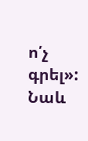ո՛չ գրել»:
Նաև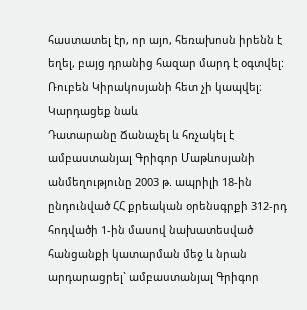հաստատել էր, որ այո, հեռախոսն իրենն է եղել, բայց դրանից հազար մարդ է օգտվել: Ռուբեն Կիրակոսյանի հետ չի կապվել։
Կարդացեք նաև
Դատարանը Ճանաչել և հռչակել է ամբաստանյալ Գրիգոր Մաթևոսյանի անմեղությունը 2003 թ. ապրիլի 18-ին ընդունված ՀՀ քրեական օրենսգրքի 312-րդ հոդվածի 1-ին մասով նախատեսված հանցանքի կատարման մեջ և նրան արդարացրել` ամբաստանյալ Գրիգոր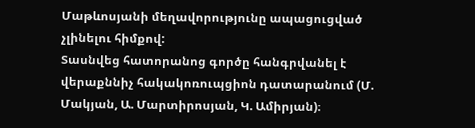Մաթևոսյանի մեղավորությունը ապացուցված չլինելու հիմքով:
Տասնվեց հատորանոց գործը հանգրվանել է վերաքննիչ հակակոռուպցիոն դատարանում (Մ. Մակյան, Ա. Մարտիրոսյան, Կ. Ամիրյան)։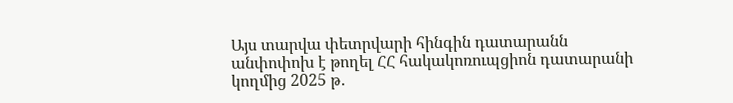Այս տարվա փետրվարի հինգին դատարանն անփոփոխ է թողել ՀՀ հակակոռուպցիոն դատարանի կողմից 2025 թ․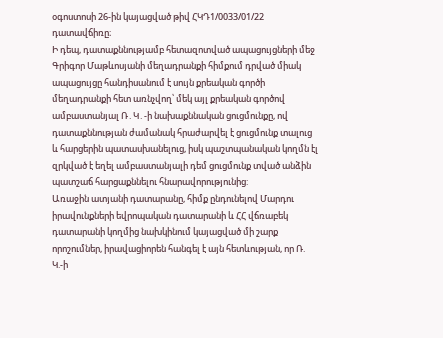օգոստոսի 26-ին կայացված թիվ ՀԿԴ1/0033/01/22 դատավճիռը։
Ի դեպ, դատաքննությամբ հետազոտված ապացույցների մեջ Գրիգոր Մաթևոսյանի մեղադրանքի հիմքում դրված միակ ապացույցը հանդիսանում է սույն քրեական գործի մեղադրանքի հետ առնչվող՝ մեկ այլ քրեական գործով ամբաստանյալ Ռ․Կ․-ի նախաքննական ցուցմունքը, ով դատաքննության ժամանակ հրաժարվել է ցուցմունք տալուց և հարցերին պատասխանելուց, իսկ պաշտպանական կողմն էլ զրկված է եղել ամբաստանյալի դեմ ցուցմունք տված անձին պատշաճ հարցաքննելու հնարավորությունից:
Առաջին ատյանի դատարանը, հիմք ընդունելով Մարդու իրավունքների եվրոպական դատարանի և ՀՀ վճռաբեկ դատարանի կողմից նախկինում կայացված մի շարք որոշումներ, իրավացիորեն հանգել է այն հետևության, որ Ռ. Կ.-ի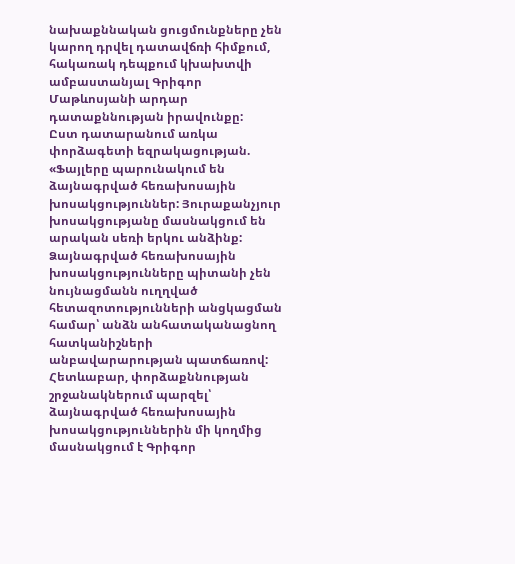նախաքննական ցուցմունքները չեն կարող դրվել դատավճռի հիմքում, հակառակ դեպքում կխախտվի ամբաստանյալ Գրիգոր Մաթևոսյանի արդար դատաքննության իրավունքը:
Ըստ դատարանում առկա փորձագետի եզրակացության. «Ֆայլերը պարունակում են ձայնագրված հեռախոսային խոսակցություններ: Յուրաքանչյուր խոսակցությանը մասնակցում են արական սեռի երկու անձինք:
Ձայնագրված հեռախոսային խոսակցությունները պիտանի չեն նույնացմանն ուղղված հետազոտությունների անցկացման համար՝ անձն անհատականացնող հատկանիշների անբավարարության պատճառով:
Հետևաբար, փորձաքննության շրջանակներում պարզել՝ ձայնագրված հեռախոսային խոսակցություններին մի կողմից մասնակցում է Գրիգոր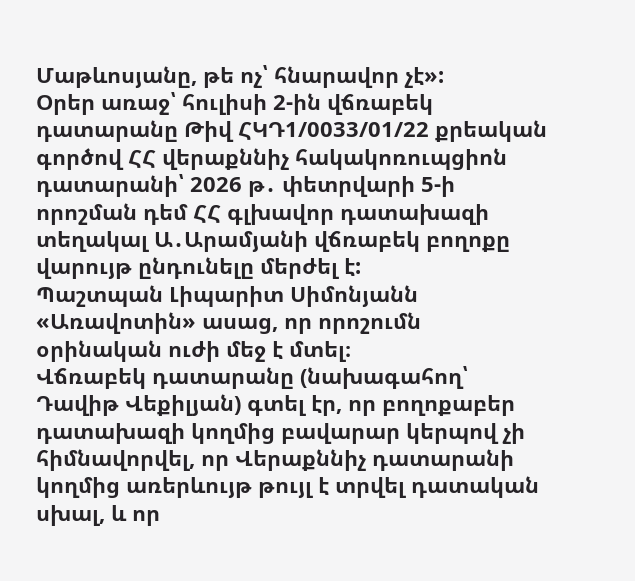Մաթևոսյանը, թե ոչ՝ հնարավոր չէ»:
Օրեր առաջ՝ հուլիսի 2-ին վճռաբեկ դատարանը Թիվ ՀԿԴ1/0033/01/22 քրեական գործով ՀՀ վերաքննիչ հակակոռուպցիոն դատարանի՝ 2026 թ․ փետրվարի 5-ի որոշման դեմ ՀՀ գլխավոր դատախազի տեղակալ Ա․Արամյանի վճռաբեկ բողոքը վարույթ ընդունելը մերժել է:
Պաշտպան Լիպարիտ Սիմոնյանն «Առավոտին» ասաց, որ որոշումն օրինական ուժի մեջ է մտել։
Վճռաբեկ դատարանը (նախագահող՝ Դավիթ Վեքիլյան) գտել էր, որ բողոքաբեր դատախազի կողմից բավարար կերպով չի հիմնավորվել, որ Վերաքննիչ դատարանի կողմից առերևույթ թույլ է տրվել դատական սխալ, և որ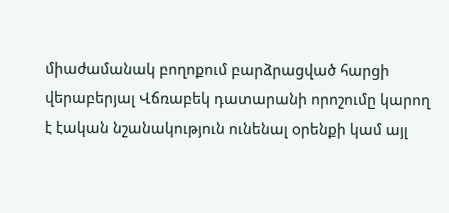միաժամանակ բողոքում բարձրացված հարցի վերաբերյալ Վճռաբեկ դատարանի որոշումը կարող է էական նշանակություն ունենալ oրենքի կամ այլ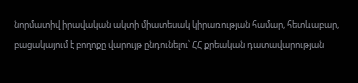նորմատիվ իրավական ակտի միատեսակ կիրառության համար, հետևաբար, բացակայում է բողոքը վարույթ ընդունելու՝ ՀՀ քրեական դատավարության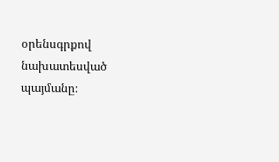օրենսգրքով նախատեսված պայմանը։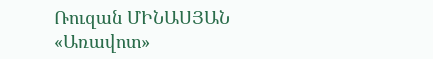Ռուզան ՄԻՆԱՍՅԱՆ
«Առավոտ»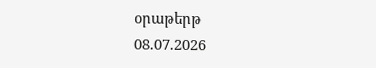օրաթերթ
08.07.2026